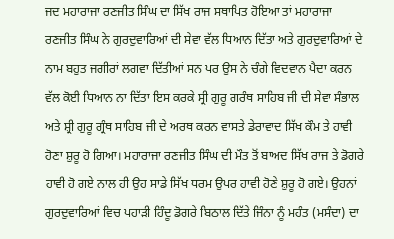ਜਦ ਮਹਾਰਾਜਾ ਰਣਜੀਤ ਸਿੰਘ ਦਾ ਸਿੱਖ ਰਾਜ ਸਥਾਪਿਤ ਹੋਇਆ ਤਾਂ ਮਹਾਰਾਜਾ ਰਣਜੀਤ ਸਿੰਘ ਨੇ ਗੁਰਦੁਵਾਰਿਆਂ ਦੀ ਸੇਵਾ ਵੱਲ ਧਿਆਨ ਦਿੱਤਾ ਅਤੇ ਗੁਰਦੁਵਾਰਿਆਂ ਦੇ ਨਾਮ ਬਹੁਤ ਜਗੀਰਾਂ ਲਗਵਾ ਦਿੱਤੀਆਂ ਸਨ ਪਰ ਉਸ ਨੇ ਚੰਗੇ ਵਿਦਵਾਨ ਪੈਦਾ ਕਰਨ ਵੱਲ ਕੋਈ ਧਿਆਨ ਨਾ ਦਿੱਤਾ ਇਸ ਕਰਕੇ ਸ੍ਰੀ ਗੁਰੂ ਗਰੰਥ ਸਾਹਿਬ ਜੀ ਦੀ ਸੇਵਾ ਸੰਭਾਲ ਅਤੇ ਸ਼੍ਰੀ ਗੁਰੂ ਗ੍ਰੰਥ ਸਾਹਿਬ ਜੀ ਦੇ ਅਰਥ ਕਰਨ ਵਾਸਤੇ ਡੇਰਾਵਾਦ ਸਿੱਖ ਕੌਮ ਤੇ ਹਾਵੀ ਹੋਣਾ ਸ਼ੁਰੂ ਹੋ ਗਿਆ। ਮਹਾਰਾਜਾ ਰਣਜੀਤ ਸਿੰਘ ਦੀ ਮੌਤ ਤੋਂ ਬਾਅਦ ਸਿੱਖ ਰਾਜ ਤੇ ਡੋਗਰੇ ਹਾਵੀ ਹੋ ਗਏ ਨਾਲ ਹੀ ਉਹ ਸਾਡੇ ਸਿੱਖ ਧਰਮ ਉਪਰ ਹਾਵੀ ਹੋਣੇ ਸ਼ੁਰੂ ਹੋ ਗਏ। ਉਹਨਾਂ ਗੁਰਦੁਵਾਰਿਆਂ ਵਿਚ ਪਹਾੜੀ ਹਿੰਦੂ ਡੋਗਰੇ ਬਿਠਾਲ ਦਿੱਤੇ ਜਿੰਨਾ ਨੂੰ ਮਹੰਤ (ਮਸੰਦਾ) ਦਾ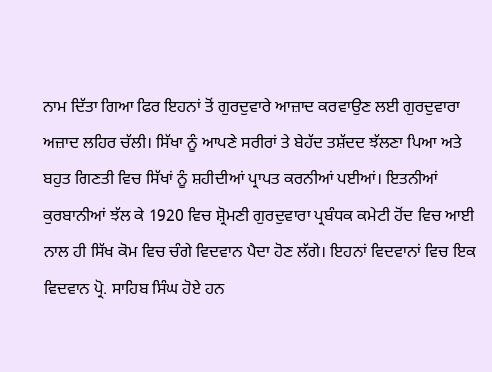ਨਾਮ ਦਿੱਤਾ ਗਿਆ ਫਿਰ ਇਹਨਾਂ ਤੋਂ ਗੁਰਦੁਵਾਰੇ ਆਜ਼ਾਦ ਕਰਵਾਉਣ ਲਈ ਗੁਰਦੁਵਾਰਾ ਅਜ਼ਾਦ ਲਹਿਰ ਚੱਲੀ। ਸਿੱਖਾ ਨੂੰ ਆਪਣੇ ਸਰੀਰਾਂ ਤੇ ਬੇਹੱਦ ਤਸ਼ੱਦਦ ਝੱਲਣਾ ਪਿਆ ਅਤੇ ਬਹੁਤ ਗਿਣਤੀ ਵਿਚ ਸਿੱਖਾਂ ਨੂੰ ਸ਼ਹੀਦੀਆਂ ਪ੍ਰਾਪਤ ਕਰਨੀਆਂ ਪਈਆਂ। ਇਤਨੀਆਂ ਕੁਰਬਾਨੀਆਂ ਝੱਲ ਕੇ 1920 ਵਿਚ ਸ਼੍ਰੋਮਣੀ ਗੁਰਦੁਵਾਰਾ ਪ੍ਰਬੰਧਕ ਕਮੇਟੀ ਹੋਂਦ ਵਿਚ ਆਈ ਨਾਲ ਹੀ ਸਿੱਖ ਕੋਮ ਵਿਚ ਚੰਗੇ ਵਿਦਵਾਨ ਪੈਦਾ ਹੋਣ ਲੱਗੇ। ਇਹਨਾਂ ਵਿਦਵਾਨਾਂ ਵਿਚ ਇਕ ਵਿਦਵਾਨ ਪ੍ਰੋ. ਸਾਹਿਬ ਸਿੰਘ ਹੋਏ ਹਨ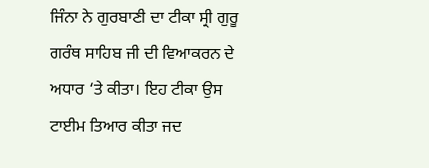ਜਿੰਨਾ ਨੇ ਗੁਰਬਾਣੀ ਦਾ ਟੀਕਾ ਸ੍ਰੀ ਗੁਰੂ ਗਰੰਥ ਸਾਹਿਬ ਜੀ ਦੀ ਵਿਆਕਰਨ ਦੇ ਅਧਾਰ ‘ਤੇ ਕੀਤਾ। ਇਹ ਟੀਕਾ ਉਸ ਟਾਈਮ ਤਿਆਰ ਕੀਤਾ ਜਦ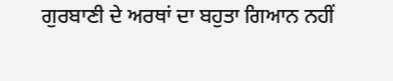ਗੁਰਬਾਣੀ ਦੇ ਅਰਥਾਂ ਦਾ ਬਹੁਤਾ ਗਿਆਨ ਨਹੀਂ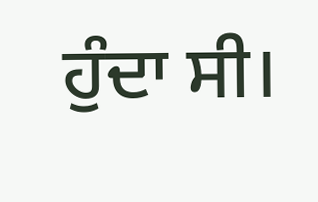ਹੁੰਦਾ ਸੀ।